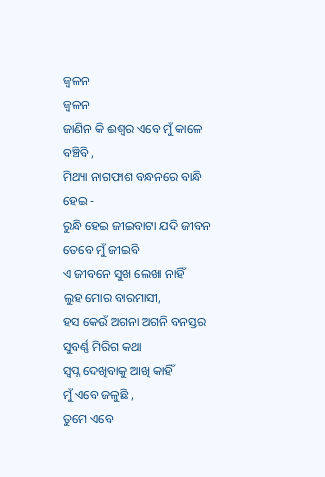ଜ୍ଵଳନ
ଜ୍ଵଳନ
ଜାଣିନ କି ଈଶ୍ଵର ଏବେ ମୁଁ କାଳେ ବଞ୍ଚିବି ,
ମିଥ୍ୟା ନାଗଫାଶ ବନ୍ଧନରେ ବାନ୍ଧି ହେଇ -
ରୁନ୍ଧି ହେଇ ଜୀଇବାଟା ଯଦି ଜୀବନ ତେବେ ମୁଁ ଜୀଇବି
ଏ ଜୀବନେ ସୁଖ ଲେଖା ନାହିଁ
ଲୁହ ମୋର ବାରମାସୀ,
ହସ କେଉଁ ଅଗନା ଅଗନି ବନସ୍ତର ସୁବର୍ଣ୍ଣ ମିରିଗ କଥା
ସ୍ବପ୍ନ ଦେଖିବାକୁ ଆଖି କାହିଁ
ମୁଁ ଏବେ ଜଳୁଛି ,
ତୁମେ ଏବେ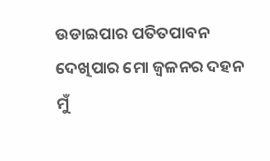ଉଡାଇପାର ପତିତପାବନ
ଦେଖିପାର ମୋ ଜ୍ବଳନର ଦହନ
ମୁଁ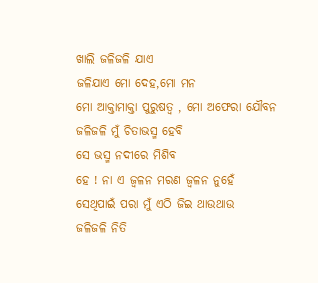ଖାଲି ଜଳିଜଳି ଯାଏ
ଜଳିଯାଏ ମୋ ଦେହ,ମୋ ମନ
ମୋ ଆକ୍ତାମାକ୍ତା ପୁରୁଷତ୍ବ , ମୋ ଅଫେରା ଯୌବନ
ଜଳିଜଳି ମୁଁ ଚିତାଭସ୍ମ ହେବି
ସେ ଭସ୍ମ ନଦୀରେ ମିଶିବ
ହେ ! ନା ଏ ଜ୍ଵଳନ ମରଣ ଜ୍ଵଳନ ନୁହେଁ
ସେଥିପାଇଁ ପରା ମୁଁ ଏଠି ଜିଇ ଥାଉଥାଉ
ଜଳିଜଳି ନିତି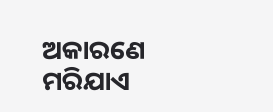ଅକାରଣେ ମରିଯାଏ